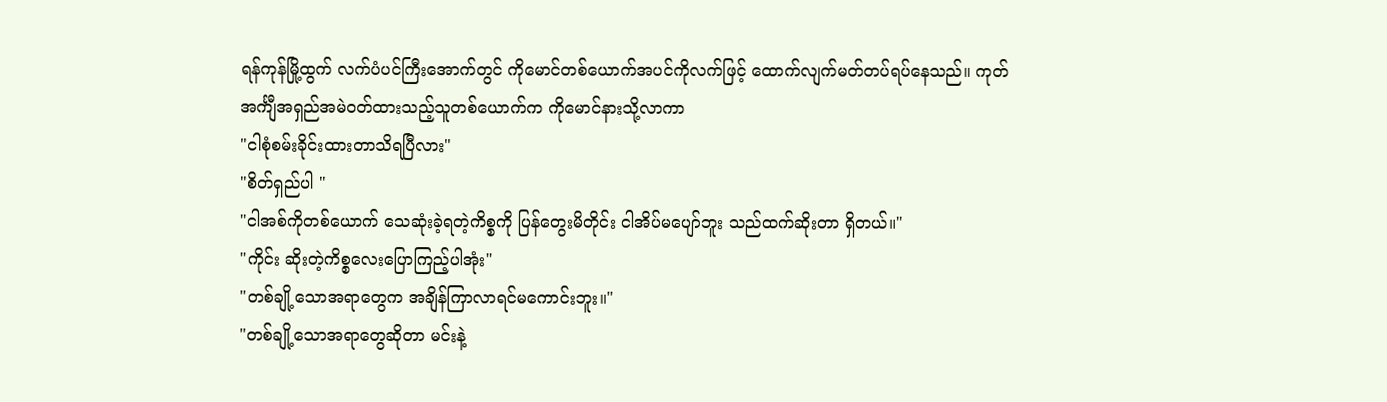ရန်ကုန်မြို့ထွက် လက်ပံပင်ကြီးအောက်တွင် ကိုမောင်တစ်ယောက်အပင်ကိုလက်ဖြင့် ထောက်လျက်မတ်တပ်ရပ်နေသည်။ ကုတ်အင်္ကျီအရှည်အမဲဝတ်ထားသည့်သူတစ်ယောက်က ကိုမောင်နားသို့လာကာ
"ငါစုံစမ်းခိုင်းထားတာသိရပြီလား"
"စိတ်ရှည်ပါ "
"ငါအစ်ကိုတစ်ယောက် သေဆုံးခဲ့ရတဲ့ကိစ္စကို ပြန်တွေးမိတိုင်း ငါအိပ်မပျော်ဘူး သည်ထက်ဆိုးတာ ရှိတယ်။"
"ကိုင်း ဆိုးတဲ့ကိစ္စလေးပြောကြည့်ပါအုံး"
"တစ်ချို့သောအရာတွေက အချိန်ကြာလာရင်မကောင်းဘူး။"
"တစ်ချို့သောအရာတွေဆိုတာ မင်းနဲ့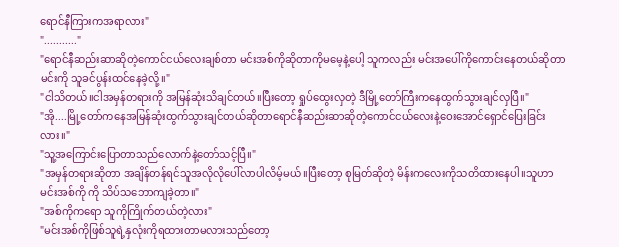ရောင်နီကြားကအရာလား"
"..........."
"ရောင်နီဆည်းဆာဆိုတဲ့ကောင်ငယ်လေးချစ်တာ မင်းအစ်ကိုဆိုတာကိုမမေ့နဲ့ပေါ့ သူကလည်း မင်းအပေါ်ကိုကောင်းနေတယ်ဆိုတာမင်းကို သူခင်ပွန်းထင်နေခဲ့လို့။"
"ငါသိတယ်။ငါအမှန်တရားကို အမြန်ဆုံးသိချင်တယ်။ပြီးတော့ ရှုပ်ထွေးလှတဲ့ ဒီမြို့တော်ကြီးကနေထွက်သွားချင်လှပြီ။"
"အို....မြို့တော်ကနေအမြန်ဆုံးထွက်သွားချင်တယ်ဆိုတာရောင်နီဆည်းဆာဆိုတဲ့ကောင်ငယ်လေးနဲ့ဝေးအောင်ရှောင်ပြေးခြင်းလား။"
"သူ့အကြောင်းပြောတာသည်လောက်နဲ့တော်သင့်ပြီ။"
"အမှန်တရားဆိုတာ အချိန်တန်ရင်သူအလိုလိုပေါ်လာပါလိမ့်မယ်။ပြီးတော့ စုမြတ်ဆိုတဲ့ မိန်းကလေးကိုသတိထားနေပါ။သူဟာ မင်းအစ်ကို ကို သိပ်သဘောကျခဲ့တာ။"
"အစ်ကိုကရော သူကိုကြိုက်တယ်တဲ့လား"
"မင်းအစ်ကိုဖြစ်သူရဲ့နှလုံးကိုရထားတာမလားသည်တော့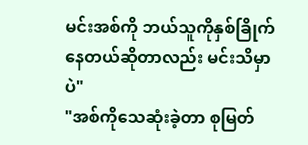မင်းအစ်ကို ဘယ်သူကိုနှစ်ခြိုက်နေတယ်ဆိုတာလည်း မင်းသိမှာပဲ"
"အစ်ကိုသေဆုံးခဲ့တာ စုမြတ်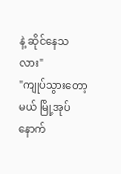နဲ့ ဆိုင်နေသလား"
"ကျုပ်သွားတော့မယ် မြို့အုပ် နောက်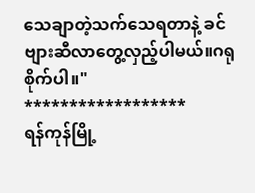သေချာတဲ့သက်သေရတာနဲ့ ခင်ဗျားဆီလာတွေ့လှည့်ပါမယ်။ဂရုစိုက်ပါ။"
******************
ရန်ကုန်မြို့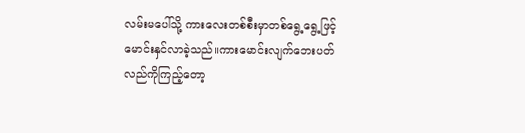လမ်းမပေါ်သို့ ကားလေးတစ်စီးမှာတစ်ရွေ့ရွေ့ဖြင့်မောင်းနှင်လာခဲ့သည်။ကားမောင်းလျက်ဘေးပတ်လည်ကိုကြည့်တော့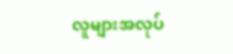လူများအလုပ်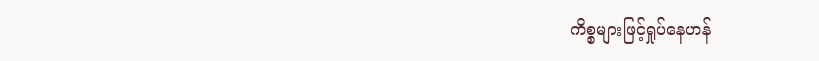ကိစ္စများဖြင့်ရှုပ်နေဟန်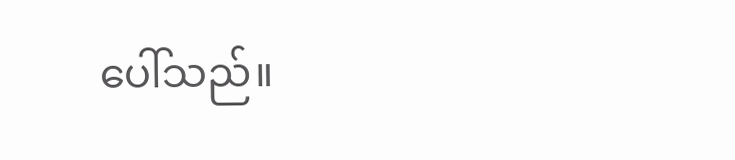ပေါ်သည်။